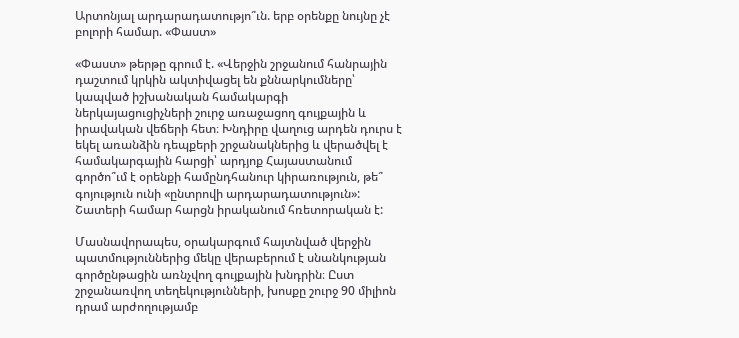Արտոնյալ արդարադատությո՞ւն. երբ օրենքը նույնը չէ բոլորի համար. «Փաստ»

«Փաստ» թերթը գրում է. «Վերջին շրջանում հանրային դաշտում կրկին ակտիվացել են քննարկումները՝ կապված իշխանական համակարգի ներկայացուցիչների շուրջ առաջացող գույքային և իրավական վեճերի հետ։ Խնդիրը վաղուց արդեն դուրս է եկել առանձին դեպքերի շրջանակներից և վերածվել է համակարգային հարցի՝ արդյոք Հայաստանում գործո՞ւմ է օրենքի համընդհանուր կիրառություն, թե՞ գոյություն ունի «ընտրովի արդարադատություն»: Շատերի համար հարցն իրականում հռետորական է:

Մասնավորապես, օրակարգում հայտնված վերջին պատմություններից մեկը վերաբերում է սնանկության գործընթացին առնչվող գույքային խնդրին։ Ըստ շրջանառվող տեղեկությունների, խոսքը շուրջ 90 միլիոն դրամ արժողությամբ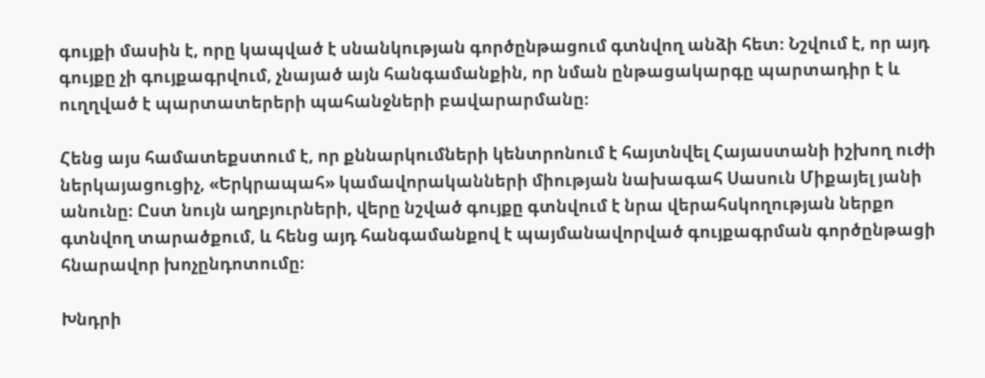գույքի մասին է, որը կապված է սնանկության գործընթացում գտնվող անձի հետ։ Նշվում է, որ այդ գույքը չի գույքագրվում, չնայած այն հանգամանքին, որ նման ընթացակարգը պարտադիր է և ուղղված է պարտատերերի պահանջների բավարարմանը։

Հենց այս համատեքստում է, որ քննարկումների կենտրոնում է հայտնվել Հայաստանի իշխող ուժի ներկայացուցիչ, «Երկրապահ» կամավորականների միության նախագահ Սասուն Միքայել յանի անունը։ Ըստ նույն աղբյուրների, վերը նշված գույքը գտնվում է նրա վերահսկողության ներքո գտնվող տարածքում, և հենց այդ հանգամանքով է պայմանավորված գույքագրման գործընթացի հնարավոր խոչընդոտումը։

Խնդրի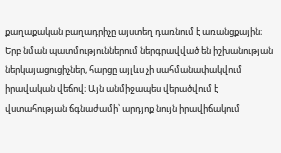քաղաքական բաղադրիչը այստեղ դառնում է առանցքային։ Երբ նման պատմություններում ներգրավված են իշխանության ներկայացուցիչներ, հարցը այլևս չի սահմանափակվում իրավական վեճով։ Այն անմիջապես վերածվում է վստահության ճգնաժամի՝ արդյոք նույն իրավիճակում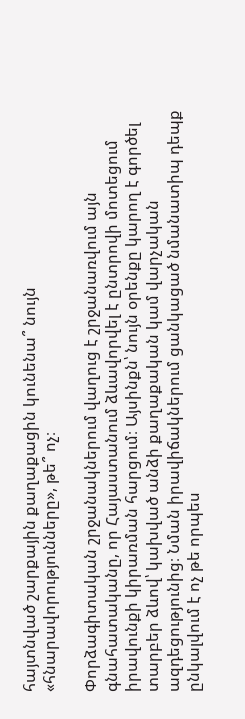հայտնված շարքային քաղաքացին կունենա՞ նույն «հնարավորությունները», թե՞ ոչ։

Փորձագիտական շրջանակներում վաղուց է շրջանառվում այն գնահատականը, որ Հայաստանում ձևավորվել է ընտրովի մոտեցում իրավունքի կիրառման հարցում։ Այսինքն՝ նույն օրենքը կարող է գործել տարբեր ձևով՝ կախված անձի քաղաքական կամ վարչական ազդեցությունից։ Նման իրավիճակներում ցանկացած նմանատիպ դեպք ընկալվում է ոչ թե որպես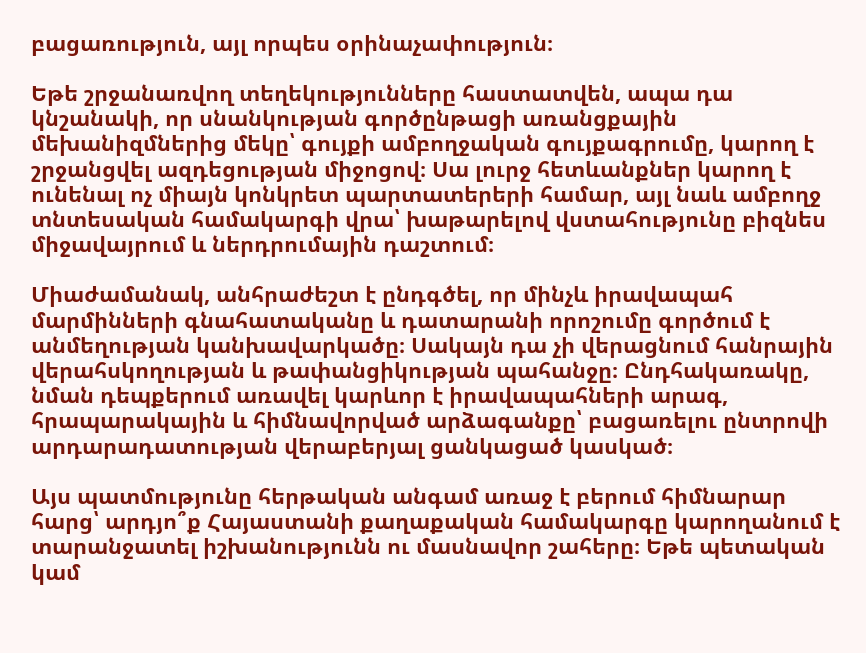բացառություն, այլ որպես օրինաչափություն։

Եթե շրջանառվող տեղեկությունները հաստատվեն, ապա դա կնշանակի, որ սնանկության գործընթացի առանցքային մեխանիզմներից մեկը՝ գույքի ամբողջական գույքագրումը, կարող է շրջանցվել ազդեցության միջոցով։ Սա լուրջ հետևանքներ կարող է ունենալ ոչ միայն կոնկրետ պարտատերերի համար, այլ նաև ամբողջ տնտեսական համակարգի վրա՝ խաթարելով վստահությունը բիզնես միջավայրում և ներդրումային դաշտում։

Միաժամանակ, անհրաժեշտ է ընդգծել, որ մինչև իրավապահ մարմինների գնահատականը և դատարանի որոշումը գործում է անմեղության կանխավարկածը։ Սակայն դա չի վերացնում հանրային վերահսկողության և թափանցիկության պահանջը։ Ընդհակառակը, նման դեպքերում առավել կարևոր է իրավապահների արագ, հրապարակային և հիմնավորված արձագանքը՝ բացառելու ընտրովի արդարադատության վերաբերյալ ցանկացած կասկած։

Այս պատմությունը հերթական անգամ առաջ է բերում հիմնարար հարց՝ արդյո՞ք Հայաստանի քաղաքական համակարգը կարողանում է տարանջատել իշխանությունն ու մասնավոր շահերը։ Եթե պետական կամ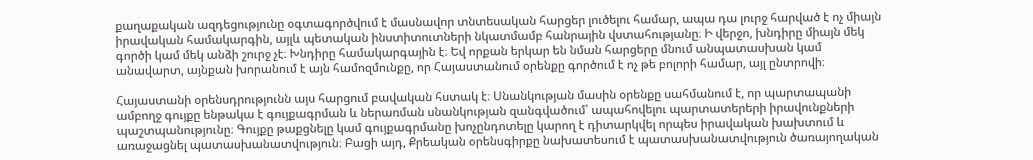քաղաքական ազդեցությունը օգտագործվում է մասնավոր տնտեսական հարցեր լուծելու համար, ապա դա լուրջ հարված է ոչ միայն իրավական համակարգին, այլև պետական ինստիտուտների նկատմամբ հանրային վստահությանը։ Ի վերջո, խնդիրը միայն մեկ գործի կամ մեկ անձի շուրջ չէ։ Խնդիրը համակարգային է։ Եվ որքան երկար են նման հարցերը մնում անպատասխան կամ անավարտ, այնքան խորանում է այն համոզմունքը, որ Հայաստանում օրենքը գործում է ոչ թե բոլորի համար, այլ ընտրովի։

Հայաստանի օրենսդրությունն այս հարցում բավական հստակ է։ Սնանկության մասին օրենքը սահմանում է, որ պարտապանի ամբողջ գույքը ենթակա է գույքագրման և ներառման սնանկության զանգվածում՝ ապահովելու պարտատերերի իրավունքների պաշտպանությունը։ Գույքը թաքցնելը կամ գույքագրմանը խոչընդոտելը կարող է դիտարկվել որպես իրավական խախտում և առաջացնել պատասխանատվություն։ Բացի այդ, Քրեական օրենսգիրքը նախատեսում է պատասխանատվություն ծառայողական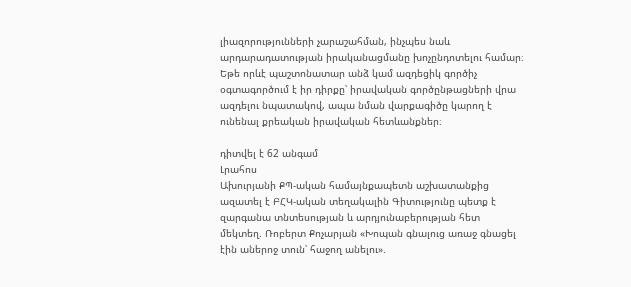լիազորությունների չարաշահման, ինչպես նաև արդարադատության իրականացմանը խոչընդոտելու համար։ Եթե որևէ պաշտոնատար անձ կամ ազդեցիկ գործիչ օգտագործում է իր դիրքը՝ իրավական գործընթացների վրա ազդելու նպատակով, ապա նման վարքագիծը կարող է ունենալ քրեական իրավական հետևանքներ։

դիտվել է 62 անգամ
Լրահոս
Ախուրյանի ՔՊ-ական համայնքապետն աշխատանքից ազատել է ԲՀԿ-ական տեղակալին Գիտությունը պետք է զարգանա տնտեսության և արդյունաբերության հետ մեկտեղ. Ռոբերտ Քոչարյան «Խոպան գնալուց առաջ գնացել էին աներոջ տուն՝ հաջող անելու».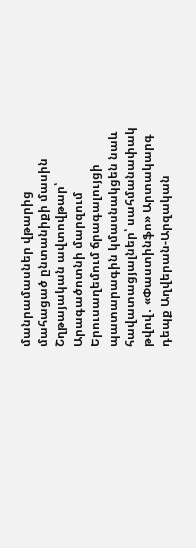մանրամասներ վթարից մահացած ընտանիքի մասին Շղթայական ավտովթար՝ Արագածոտնի մարզում Երուսաղեմում ճրագալույցի պատարագին կմասնակցեն նաև հավատացյալներ՝ սահմանափակ թվով․ «Փաստինֆո» Արտակարգ դեպք Աղվերան-Արզական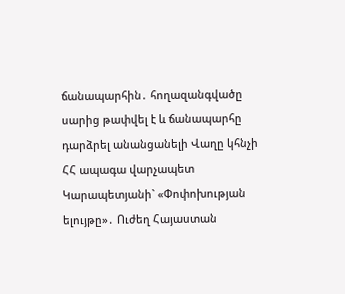ճանապարհին․ հողազանգվածը սարից թափվել է և ճանապարհը դարձրել անանցանելի Վաղը կհնչի ՀՀ ապագա վարչապետ Կարապետյանի` «Փոփոխության ելույթը»․ Ուժեղ Հայաստան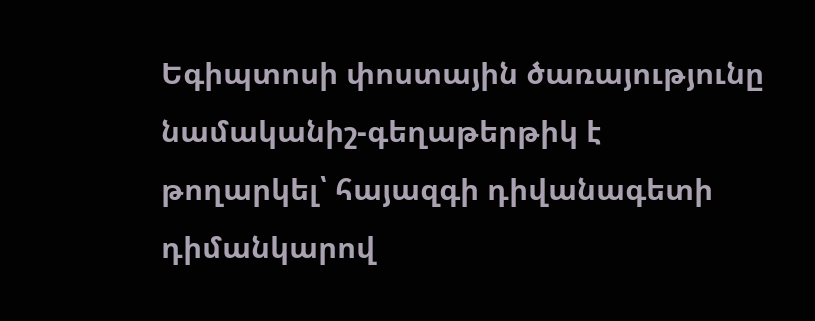Եգիպտոսի փոստային ծառայությունը նամականիշ-գեղաթերթիկ է թողարկել՝ հայազգի դիվանագետի դիմանկարով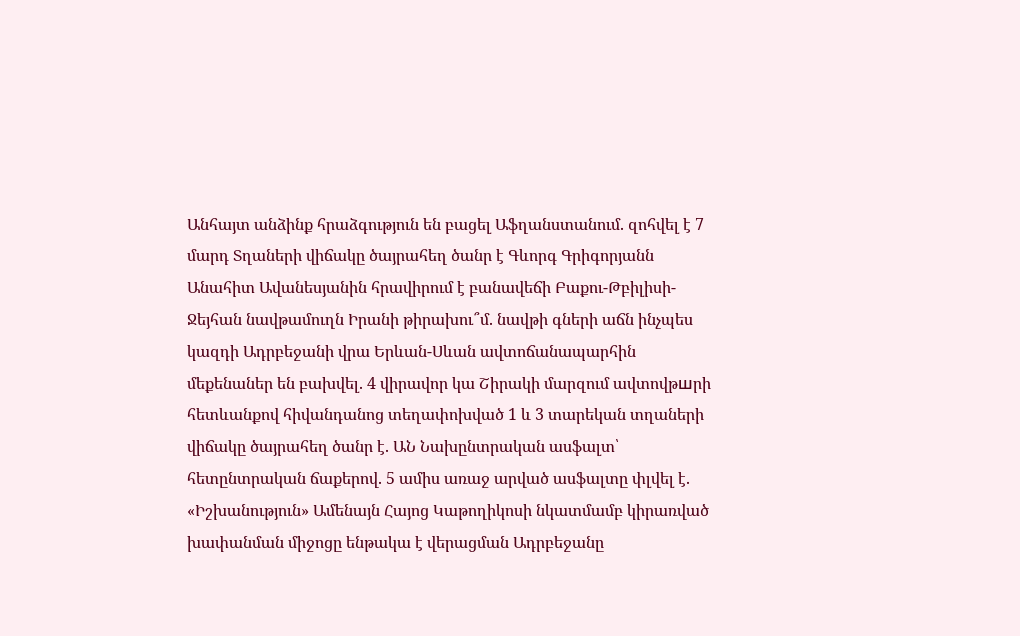Անհայտ անձինք հրաձգություն են բացել Աֆղանստանում. զոհվել է 7 մարդ Տղաների վիճակը ծայրահեղ ծանր է Գևորգ Գրիգորյանն Անահիտ Ավանեսյանին հրավիրում է բանավեճի Բաքու-Թբիլիսի-Ջեյհան նավթամուղն Իրանի թիրախու՞մ. նավթի գների աճն ինչպես կազդի Ադրբեջանի վրա Երևան-Սևան ավտոճանապարհին մեքենաներ են բախվել. 4 վիրավոր կա Շիրակի մարզում ավտովթшրի հետևանքով հիվանդանոց տեղափոխված 1 և 3 տարեկան տղաների վիճակը ծայրահեղ ծանր է. ԱՆ Նախընտրական ասֆալտ՝ հետընտրական ճաքերով. 5 ամիս առաջ արված ասֆալտը փլվել է. «Իշխանություն» Ամենայն Հայոց Կաթողիկոսի նկատմամբ կիրառված խափանման միջոցը ենթակա է վերացման Ադրբեջանը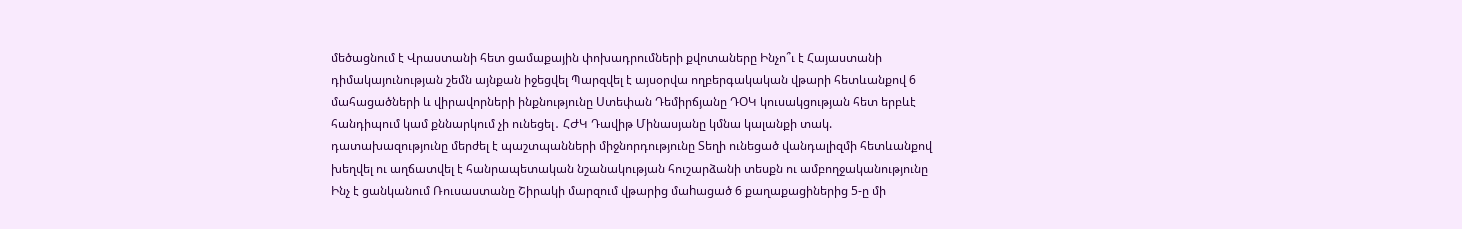մեծացնում է Վրաստանի հետ ցամաքային փոխադրումների քվոտաները Ինչո՞ւ է Հայաստանի դիմակայունության շեմն այնքան իջեցվել Պարզվել է այսօրվա ողբերգակական վթարի հետևանքով 6 մահացածների և վիրավորների ինքնությունը Ստեփան Դեմիրճյանը ԴՕԿ կուսակցության հետ երբևէ հանդիպում կամ քննարկում չի ունեցել․ ՀԺԿ Դավիթ Մինասյանը կմնա կալանքի տակ. դատախազությունը մերժել է պաշտպանների միջնորդությունը Տեղի ունեցած վանդալիզմի հետևանքով խեղվել ու աղճատվել է հանրապետական նշանակության հուշարձանի տեսքն ու ամբողջականությունը Ինչ է ցանկանում Ռուսաստանը Շիրակի մարզում վթարից մաhացած 6 քաղաքացիներից 5-ը մի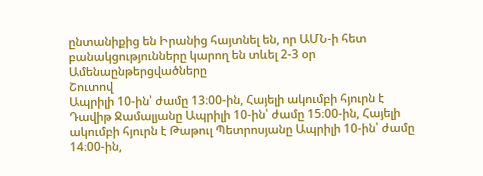ընտանիքից են Իրանից հայտնել են, որ ԱՄՆ-ի հետ բանակցությունները կարող են տևել 2-3 օր
Ամենաընթերցվածները
Շուտով
Ապրիլի 10-ին՝ ժամը 13։00-ին, Հայելի ակումբի հյուրն է Դավիթ Ջամալյանը Ապրիլի 10-ին՝ ժամը 15։00-ին, Հայելի ակումբի հյուրն է Թաթուլ Պետրոսյանը Ապրիլի 10-ին՝ ժամը 14։00-ին,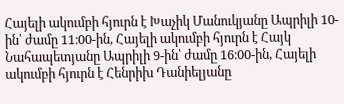Հայելի ակումբի հյուրն է Խաչիկ Մանուկյանը Ապրիլի 10-ին՝ ժամը 11։00-ին, Հայելի ակումբի հյուրն է Հայկ Նահապետյանը Ապրիլի 9-ին՝ ժամը 16։00-ին, Հայելի ակումբի հյուրն է Հենրիխ Դանիելյանը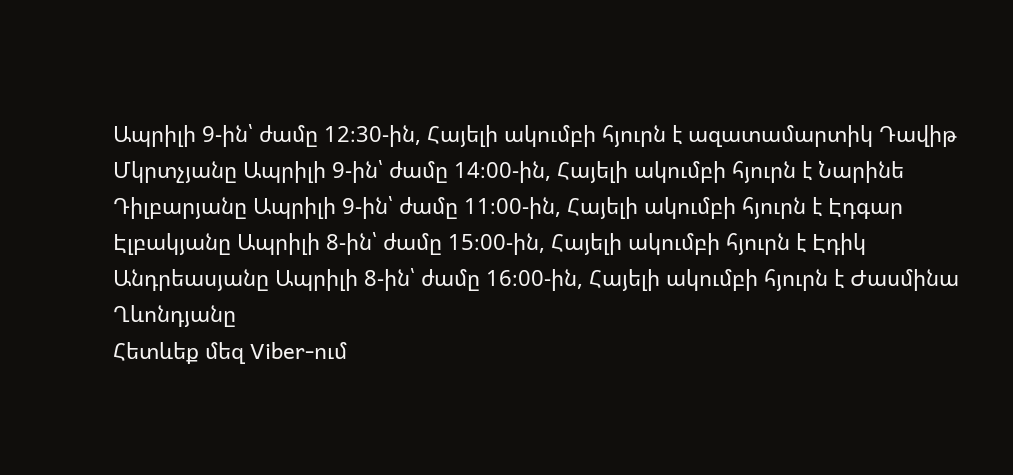Ապրիլի 9-ին՝ ժամը 12։30-ին, Հայելի ակումբի հյուրն է ազատամարտիկ Դավիթ Մկրտչյանը Ապրիլի 9-ին՝ ժամը 14։00-ին, Հայելի ակումբի հյուրն է Նարինե Դիլբարյանը Ապրիլի 9-ին՝ ժամը 11։00-ին, Հայելի ակումբի հյուրն է Էդգար Էլբակյանը Ապրիլի 8-ին՝ ժամը 15։00-ին, Հայելի ակումբի հյուրն է Էդիկ Անդրեասյանը Ապրիլի 8-ին՝ ժամը 16։00-ին, Հայելի ակումբի հյուրն է Ժասմինա Ղևոնդյանը
Հետևեք մեզ Viber-ում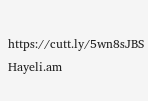https://cutt.ly/5wn8sJBS
Hayeli.am